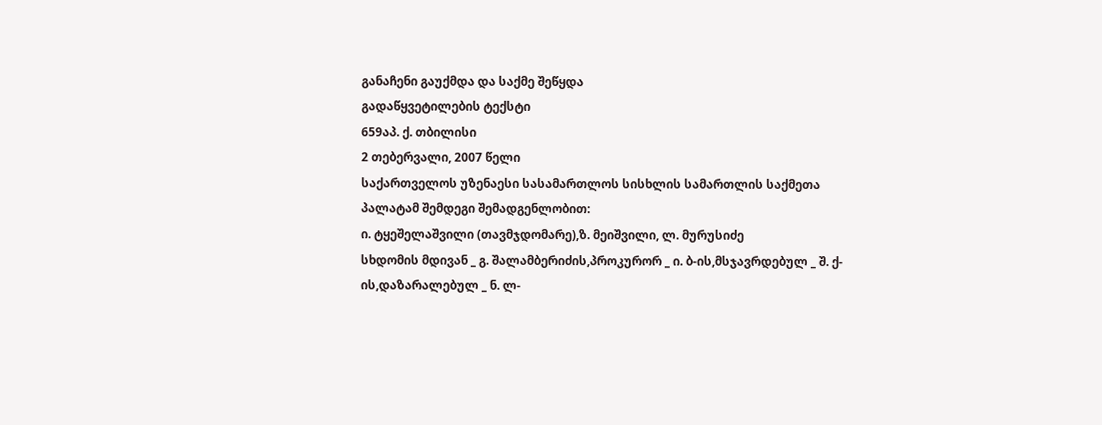განაჩენი გაუქმდა და საქმე შეწყდა
გადაწყვეტილების ტექსტი
659აპ. ქ. თბილისი
2 თებერვალი, 2007 წელი
საქართველოს უზენაესი სასამართლოს სისხლის სამართლის საქმეთა პალატამ შემდეგი შემადგენლობით:
ი. ტყეშელაშვილი (თავმჯდომარე),ზ. მეიშვილი, ლ. მურუსიძე
სხდომის მდივან _ გ. შალამბერიძის,პროკურორ _ ი. ბ-ის,მსჯავრდებულ _ შ. ქ-ის,დაზარალებულ _ ნ. ლ-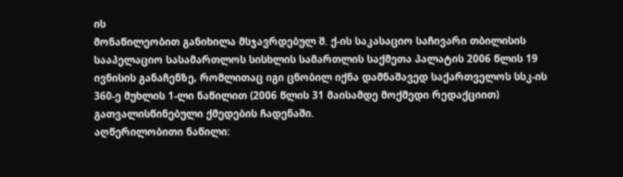ის
მონაწილეობით განიხილა მსჯავრდებულ შ. ქ-ის საკასაციო საჩივარი თბილისის სააპელაციო სასამართლოს სისხლის სამართლის საქმეთა პალატის 2006 წლის 19 ივნისის განაჩენზე, რომლითაც იგი ცნობილ იქნა დამნაშავედ საქართველოს სსკ-ის 360-ე მუხლის 1-ლი ნაწილით (2006 წლის 31 მაისამდე მოქმედი რედაქციით) გათვალისწინებული ქმედების ჩადენაში.
აღწერილობითი ნაწილი: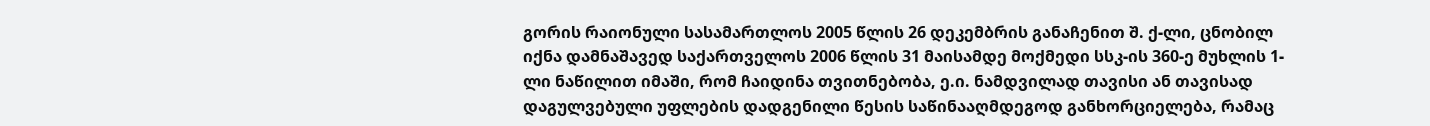გორის რაიონული სასამართლოს 2005 წლის 26 დეკემბრის განაჩენით შ. ქ-ლი, ცნობილ იქნა დამნაშავედ საქართველოს 2006 წლის 31 მაისამდე მოქმედი სსკ-ის 360-ე მუხლის 1-ლი ნაწილით იმაში, რომ ჩაიდინა თვითნებობა, ე.ი. ნამდვილად თავისი ან თავისად დაგულვებული უფლების დადგენილი წესის საწინააღმდეგოდ განხორციელება, რამაც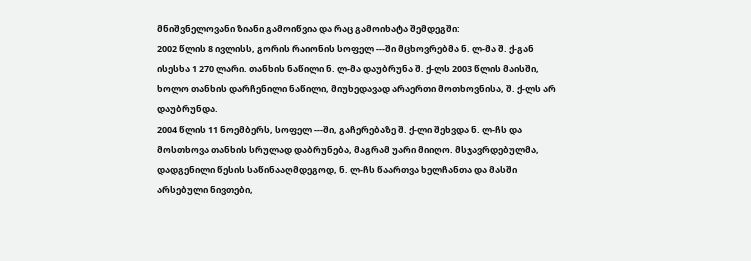მნიშვნელოვანი ზიანი გამოიწვია და რაც გამოიხატა შემდეგში:
2002 წლის 8 ივლისს, გორის რაიონის სოფელ ---ში მცხოვრებმა ნ. ლ-მა შ. ქ-გან ისესხა 1 270 ლარი. თანხის ნაწილი ნ. ლ-მა დაუბრუნა შ. ქ-ლს 2003 წლის მაისში, ხოლო თანხის დარჩენილი ნაწილი, მიუხედავად არაერთი მოთხოვნისა, შ. ქ-ლს არ დაუბრუნდა.
2004 წლის 11 ნოემბერს, სოფელ ---ში, გაჩერებაზე შ. ქ-ლი შეხვდა ნ. ლ-ჩს და მოსთხოვა თანხის სრულად დაბრუნება, მაგრამ უარი მიიღო. მსჯავრდებულმა, დადგენილი წესის საწინააღმდეგოდ, ნ. ლ-ჩს წაართვა ხელჩანთა და მასში არსებული ნივთები,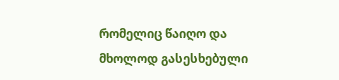რომელიც წაიღო და მხოლოდ გასესხებული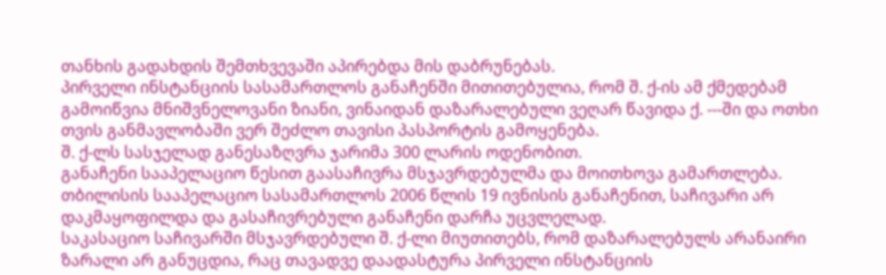თანხის გადახდის შემთხვევაში აპირებდა მის დაბრუნებას.
პირველი ინსტანციის სასამართლოს განაჩენში მითითებულია, რომ შ. ქ-ის ამ ქმედებამ გამოიწვია მნიშვნელოვანი ზიანი, ვინაიდან დაზარალებული ვეღარ წავიდა ქ. ---ში და ოთხი თვის განმავლობაში ვერ შეძლო თავისი პასპორტის გამოყენება.
შ. ქ-ლს სასჯელად განესაზღვრა ჯარიმა 300 ლარის ოდენობით.
განაჩენი სააპელაციო წესით გაასაჩივრა მსჯავრდებულმა და მოითხოვა გამართლება.
თბილისის სააპელაციო სასამართლოს 2006 წლის 19 ივნისის განაჩენით, საჩივარი არ დაკმაყოფილდა და გასაჩივრებული განაჩენი დარჩა უცვლელად.
საკასაციო საჩივარში მსჯავრდებული შ. ქ-ლი მიუთითებს, რომ დაზარალებულს არანაირი ზარალი არ განუცდია, რაც თავადვე დაადასტურა პირველი ინსტანციის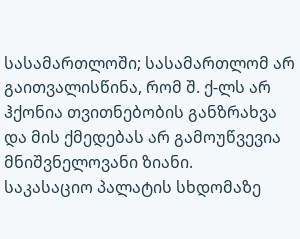სასამართლოში; სასამართლომ არ გაითვალისწინა, რომ შ. ქ-ლს არ ჰქონია თვითნებობის განზრახვა და მის ქმედებას არ გამოუწვევია მნიშვნელოვანი ზიანი.
საკასაციო პალატის სხდომაზე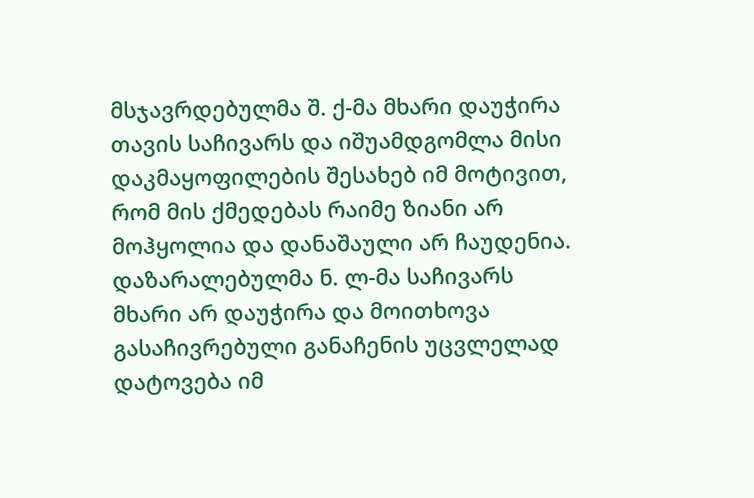მსჯავრდებულმა შ. ქ-მა მხარი დაუჭირა თავის საჩივარს და იშუამდგომლა მისი დაკმაყოფილების შესახებ იმ მოტივით, რომ მის ქმედებას რაიმე ზიანი არ მოჰყოლია და დანაშაული არ ჩაუდენია.
დაზარალებულმა ნ. ლ-მა საჩივარს მხარი არ დაუჭირა და მოითხოვა გასაჩივრებული განაჩენის უცვლელად დატოვება იმ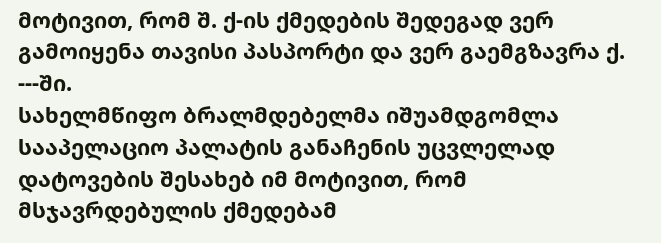მოტივით, რომ შ. ქ-ის ქმედების შედეგად ვერ გამოიყენა თავისი პასპორტი და ვერ გაემგზავრა ქ. ---ში.
სახელმწიფო ბრალმდებელმა იშუამდგომლა სააპელაციო პალატის განაჩენის უცვლელად დატოვების შესახებ იმ მოტივით, რომ მსჯავრდებულის ქმედებამ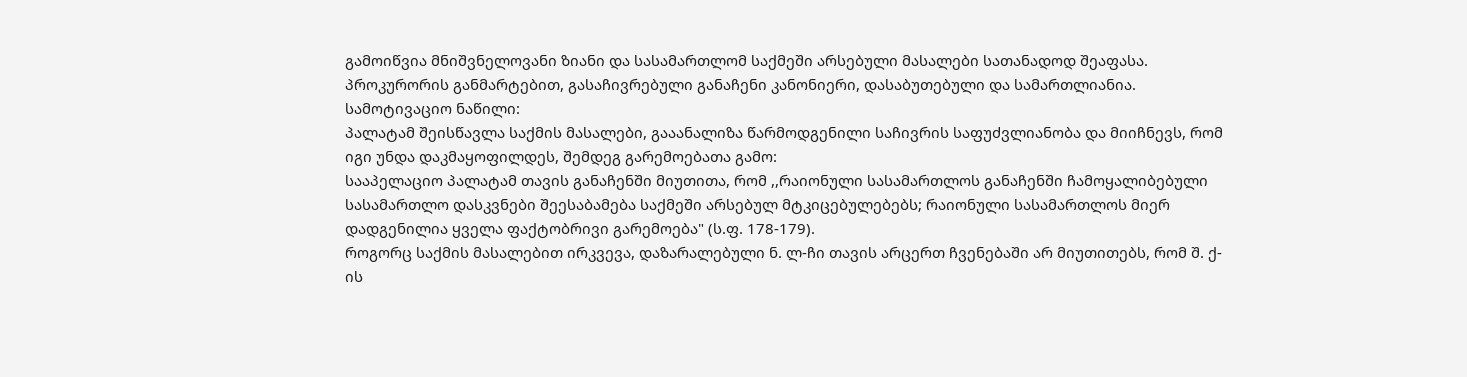გამოიწვია მნიშვნელოვანი ზიანი და სასამართლომ საქმეში არსებული მასალები სათანადოდ შეაფასა. პროკურორის განმარტებით, გასაჩივრებული განაჩენი კანონიერი, დასაბუთებული და სამართლიანია.
სამოტივაციო ნაწილი:
პალატამ შეისწავლა საქმის მასალები, გააანალიზა წარმოდგენილი საჩივრის საფუძვლიანობა და მიიჩნევს, რომ იგი უნდა დაკმაყოფილდეს, შემდეგ გარემოებათა გამო:
სააპელაციო პალატამ თავის განაჩენში მიუთითა, რომ ,,რაიონული სასამართლოს განაჩენში ჩამოყალიბებული სასამართლო დასკვნები შეესაბამება საქმეში არსებულ მტკიცებულებებს; რაიონული სასამართლოს მიერ დადგენილია ყველა ფაქტობრივი გარემოება" (ს.ფ. 178-179).
როგორც საქმის მასალებით ირკვევა, დაზარალებული ნ. ლ-ჩი თავის არცერთ ჩვენებაში არ მიუთითებს, რომ შ. ქ-ის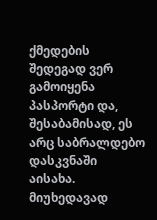ქმედების შედეგად ვერ გამოიყენა პასპორტი და, შესაბამისად, ეს არც საბრალდებო დასკვნაში აისახა. მიუხედავად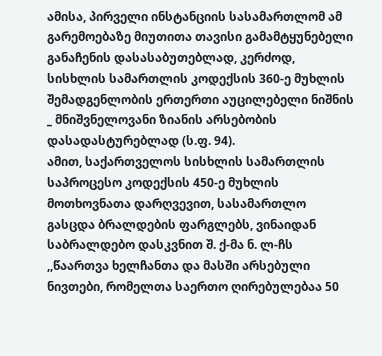ამისა, პირველი ინსტანციის სასამართლომ ამ გარემოებაზე მიუთითა თავისი გამამტყუნებელი განაჩენის დასასაბუთებლად, კერძოდ, სისხლის სამართლის კოდექსის 360-ე მუხლის შემადგენლობის ერთერთი აუცილებელი ნიშნის _ მნიშვნელოვანი ზიანის არსებობის დასადასტურებლად (ს.ფ. 94).
ამით, საქართველოს სისხლის სამართლის საპროცესო კოდექსის 450-ე მუხლის მოთხოვნათა დარღვევით, სასამართლო გასცდა ბრალდების ფარგლებს, ვინაიდან საბრალდებო დასკვნით შ. ქ-მა ნ. ლ-ჩს ,,წაართვა ხელჩანთა და მასში არსებული ნივთები, რომელთა საერთო ღირებულებაა 50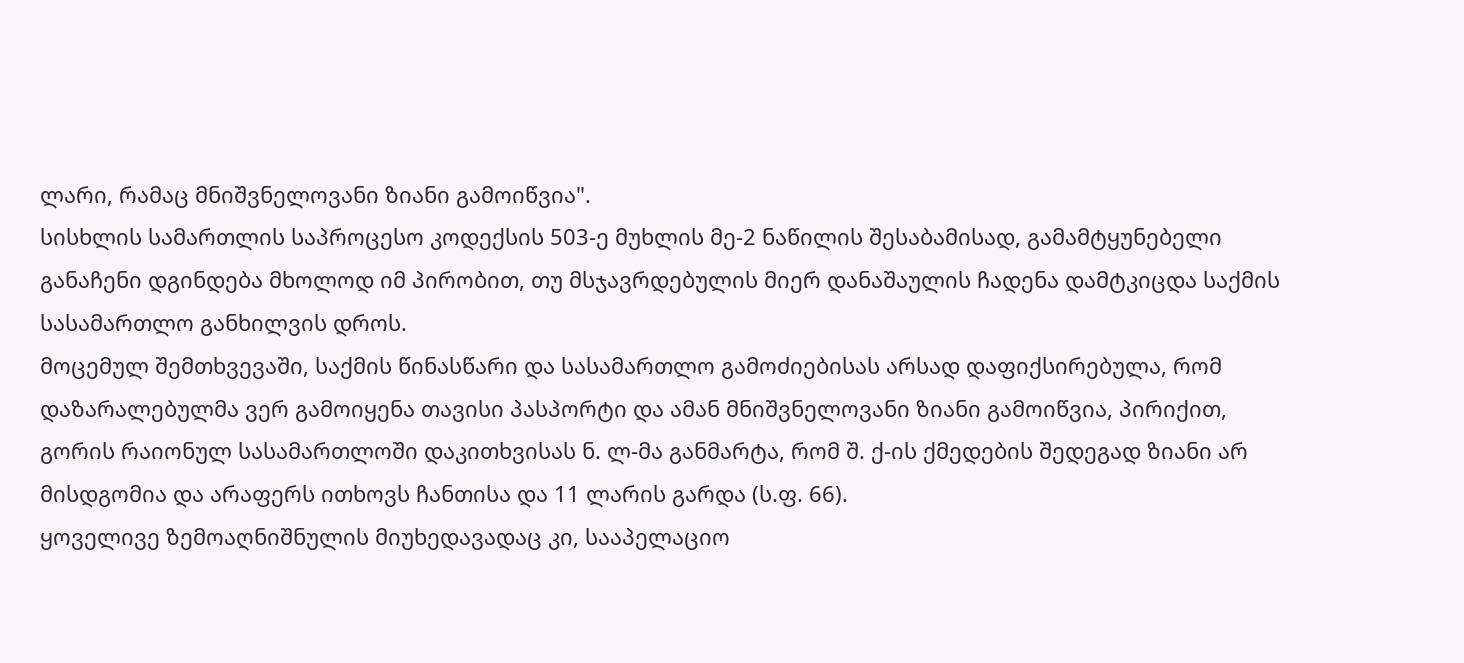ლარი, რამაც მნიშვნელოვანი ზიანი გამოიწვია".
სისხლის სამართლის საპროცესო კოდექსის 503-ე მუხლის მე-2 ნაწილის შესაბამისად, გამამტყუნებელი განაჩენი დგინდება მხოლოდ იმ პირობით, თუ მსჯავრდებულის მიერ დანაშაულის ჩადენა დამტკიცდა საქმის სასამართლო განხილვის დროს.
მოცემულ შემთხვევაში, საქმის წინასწარი და სასამართლო გამოძიებისას არსად დაფიქსირებულა, რომ დაზარალებულმა ვერ გამოიყენა თავისი პასპორტი და ამან მნიშვნელოვანი ზიანი გამოიწვია, პირიქით, გორის რაიონულ სასამართლოში დაკითხვისას ნ. ლ-მა განმარტა, რომ შ. ქ-ის ქმედების შედეგად ზიანი არ მისდგომია და არაფერს ითხოვს ჩანთისა და 11 ლარის გარდა (ს.ფ. 66).
ყოველივე ზემოაღნიშნულის მიუხედავადაც კი, სააპელაციო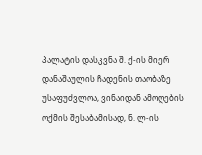პალატის დასკვნა შ. ქ-ის მიერ დანაშაულის ჩადენის თაობაზე უსაფუძვლოა, ვინაიდან ამოღების ოქმის შესაბამისად, ნ. ლ-ის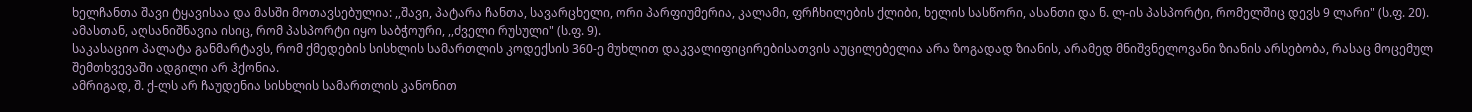ხელჩანთა შავი ტყავისაა და მასში მოთავსებულია: ,,შავი, პატარა ჩანთა, სავარცხელი, ორი პარფიუმერია, კალამი, ფრჩხილების ქლიბი, ხელის სასწორი, ასანთი და ნ. ლ-ის პასპორტი, რომელშიც დევს 9 ლარი" (ს.ფ. 20). ამასთან, აღსანიშნავია ისიც, რომ პასპორტი იყო საბჭოური, ,,ძველი რუსული" (ს.ფ. 9).
საკასაციო პალატა განმარტავს, რომ ქმედების სისხლის სამართლის კოდექსის 360-ე მუხლით დაკვალიფიცირებისათვის აუცილებელია არა ზოგადად ზიანის, არამედ მნიშვნელოვანი ზიანის არსებობა, რასაც მოცემულ შემთხვევაში ადგილი არ ჰქონია.
ამრიგად, შ. ქ-ლს არ ჩაუდენია სისხლის სამართლის კანონით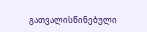გათვალისწინებული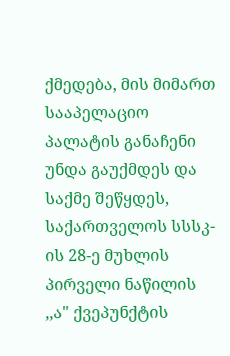ქმედება, მის მიმართ სააპელაციო პალატის განაჩენი უნდა გაუქმდეს და საქმე შეწყდეს, საქართველოს სსსკ-ის 28-ე მუხლის პირველი ნაწილის ,,ა" ქვეპუნქტის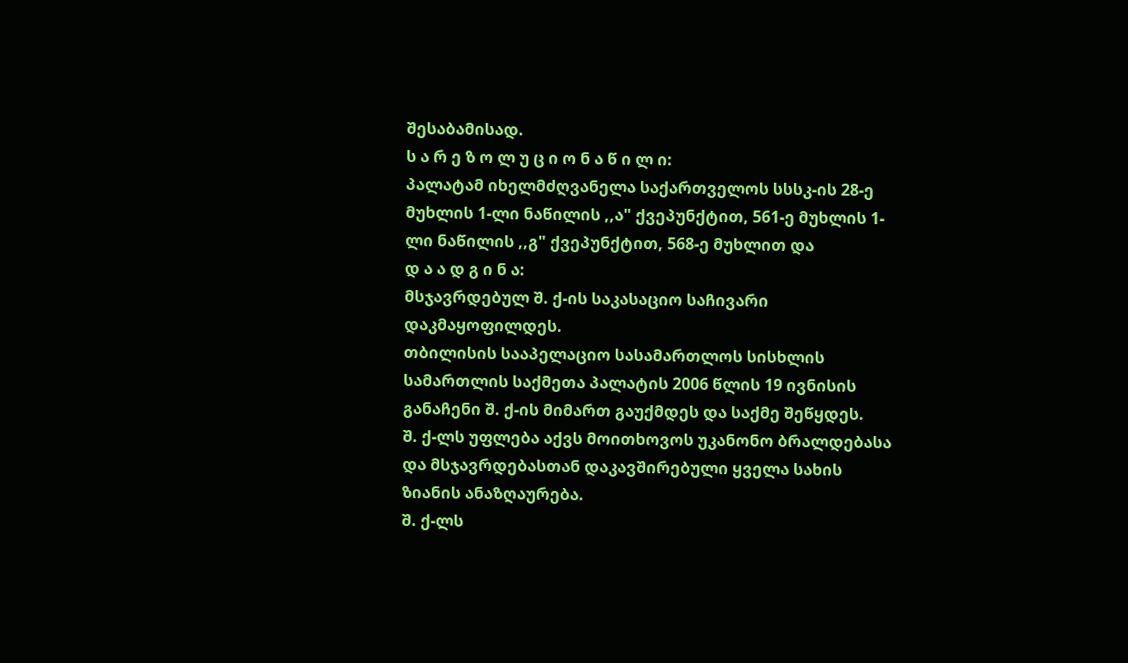შესაბამისად.
ს ა რ ე ზ ო ლ უ ც ი ო ნ ა წ ი ლ ი:
პალატამ იხელმძღვანელა საქართველოს სსსკ-ის 28-ე მუხლის 1-ლი ნაწილის ,,ა" ქვეპუნქტით, 561-ე მუხლის 1-ლი ნაწილის ,,გ" ქვეპუნქტით, 568-ე მუხლით და
დ ა ა დ გ ი ნ ა:
მსჯავრდებულ შ. ქ-ის საკასაციო საჩივარი დაკმაყოფილდეს.
თბილისის სააპელაციო სასამართლოს სისხლის სამართლის საქმეთა პალატის 2006 წლის 19 ივნისის განაჩენი შ. ქ-ის მიმართ გაუქმდეს და საქმე შეწყდეს.
შ. ქ-ლს უფლება აქვს მოითხოვოს უკანონო ბრალდებასა და მსჯავრდებასთან დაკავშირებული ყველა სახის ზიანის ანაზღაურება.
შ. ქ-ლს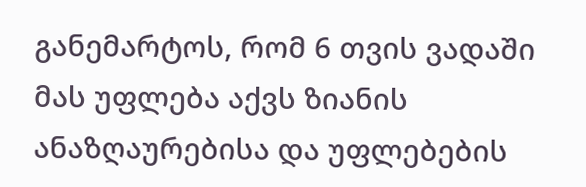განემარტოს, რომ 6 თვის ვადაში მას უფლება აქვს ზიანის ანაზღაურებისა და უფლებების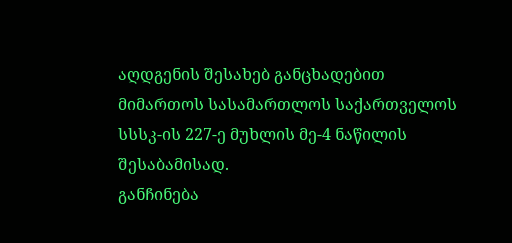აღდგენის შესახებ განცხადებით მიმართოს სასამართლოს საქართველოს სსსკ-ის 227-ე მუხლის მე-4 ნაწილის შესაბამისად.
განჩინება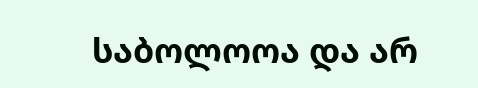საბოლოოა და არ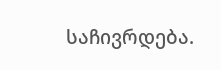საჩივრდება.